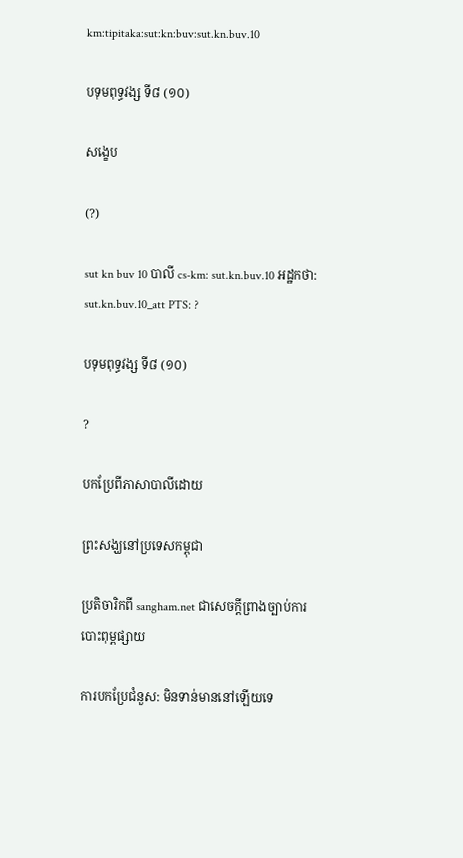km:tipitaka:sut:kn:buv:sut.kn.buv.10

បទុមពុទ្ធវង្ស ទី៨ (១០)

សង្ខេប

(?)

sut kn buv 10 បាលី cs-km: sut.kn.buv.10 អដ្ឋកថា: sut.kn.buv.10_att PTS: ?

បទុមពុទ្ធវង្ស ទី៨ (១០)

?

បកប្រែពីភាសាបាលីដោយ

ព្រះសង្ឃនៅប្រទេសកម្ពុជា

ប្រតិចារិកពី sangham.net ជាសេចក្តីព្រាងច្បាប់ការបោះពុម្ពផ្សាយ

ការបកប្រែជំនួស: មិនទាន់មាននៅឡើយទេ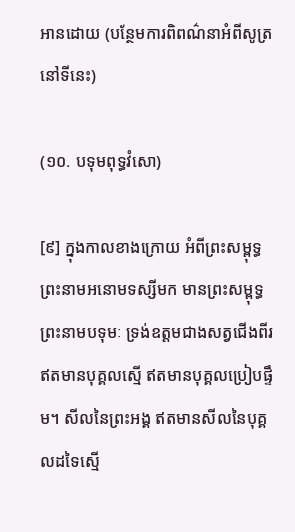អានដោយ (បន្ថែមការពិពណ៌នាអំពីសូត្រនៅទីនេះ)

(១០. បទុមពុទ្ធវំសោ)

[៩] ក្នុងកាលខាងក្រោយ អំពីព្រះសម្ពុទ្ធ ព្រះនាមអនោមទស្សីមក មានព្រះសម្ពុទ្ធព្រះនាមបទុមៈ ទ្រង់ឧត្តមជាងសត្វជើងពីរ ឥតមានបុគ្គលស្មើ ឥតមានបុគ្គលប្រៀបផ្ទឹម។ សីលនៃព្រះអង្គ ឥតមានសីលនៃបុគ្គលដទៃស្មើ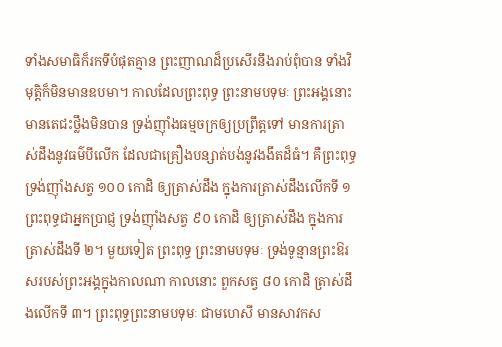ទាំងសមាធិក៏រកទីបំផុតគ្មាន ព្រះញាណដ៏ប្រសើរនឹងរាប់ពុំបាន ទាំងវិមុត្តិក៏មិនមានឧបមា។ កាលដែលព្រះពុទ្ធ ព្រះនាមបទុមៈ ព្រះអង្គនោះ មានតេជះថ្លឹងមិនបាន ទ្រង់ញ៉ាំងធម្មចក្រឲ្យប្រព្រឹត្តទៅ មានការត្រាស់ដឹងនូវធម៌បីលើក ដែលជាគ្រឿងបន្សាត់បង់នូវងងឹតដ៏ធំ។ គឺព្រះពុទ្ធ ទ្រង់ញ៉ាំងសត្វ ១០០ កោដិ ឲ្យត្រាស់ដឹង ក្នុងការត្រាស់ដឹងលើកទី ១ ព្រះពុទ្ធជាអ្នកប្រាជ្ញ ទ្រង់ញ៉ាំងសត្វ ៩០ កោដិ ឲ្យត្រាស់ដឹង ក្នុងការត្រាស់ដឹងទី ២។ មួយទៀត ព្រះពុទ្ធ ព្រះនាមបទុមៈ ទ្រង់ទូន្មានព្រះឱរសរបស់ព្រះអង្គក្នុងកាលណា កាលនោះ ពួកសត្វ ៨០ កោដិ ត្រាស់ដឹងលើកទី ៣។ ព្រះពុទ្ធព្រះនាមបទុមៈ ជាមហេសី មានសាវកស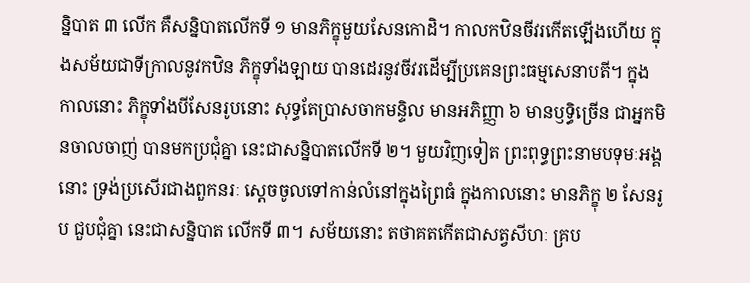ន្និបាត ៣ លើក គឺសន្និបាតលើកទី ១ មានភិក្ខុមួយសែនកោដិ។ កាលកឋិនចីវរកើតឡើងហើយ ក្នុងសម័យជាទីក្រាលនូវកឋិន ភិក្ខុទាំងឡាយ បានដេរនូវចីវរដើម្បីប្រគេនព្រះធម្មសេនាបតី។ ក្នុងកាលនោះ ភិក្ខុទាំងបីសែនរូបនោះ សុទ្ធតែប្រាសចាកមន្ទិល មានអភិញ្ញា ៦ មានឫទ្ធិច្រើន ជាអ្នកមិនចាលចាញ់ បានមកប្រជុំគ្នា នេះជាសន្និបាតលើកទី ២។ មួយវិញទៀត ព្រះពុទ្ធព្រះនាមបទុមៈអង្គនោះ ទ្រង់ប្រសើរជាងពួកនរៈ ស្តេចចូលទៅកាន់លំនៅក្នុងព្រៃធំ ក្នុងកាលនោះ មានភិក្ខុ ២ សែនរូប ជួបជុំគ្នា នេះជាសន្និបាត លើកទី ៣។ សម័យនោះ តថាគតកើតជាសត្វសីហៈ គ្រប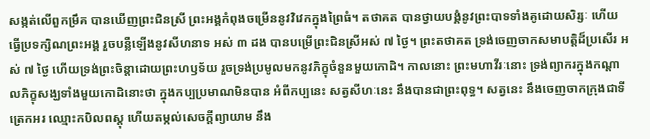សង្កត់លើពួកម្រឹគ បានឃើញព្រះជិនស្រី ព្រះអង្គកំពុងចម្រើននូវវិវេកក្នុងព្រៃធំ។ តថាគត បានថ្វាយបង្គំនូវព្រះបាទទាំងគូដោយសិរ្សៈ ហើយធ្វើប្រទក្សិណព្រះអង្គ រួចបន្លឺឡើងនូវសីហនាទ អស់ ៣ ដង បានបម្រើព្រះជិនស្រីអស់ ៧ ថ្ងៃ។ ព្រះតថាគត ទ្រង់ចេញចាកសមាបត្តិដ៏ប្រសើរ អស់ ៧ ថ្ងៃ ហើយទ្រង់ព្រះចិន្តាដោយព្រះហឫទ័យ រួចទ្រង់ប្រមូលមកនូវភិក្ខុចំនួនមួយកោដិ។ កាលនោះ ព្រះមហាវីរៈនោះ ទ្រង់ព្យាករក្នុងកណ្តាលភិក្ខុសង្ឃទាំងមួយកោដិនោះថា ក្នុងកប្បប្រមាណមិនបាន អំពីកប្បនេះ សត្វសីហៈនេះ នឹងបានជាព្រះពុទ្ធ។ សត្វនេះ នឹងចេញចាកក្រុងជាទីត្រេកអរ ឈ្មោះកបិលពស្តុ ហើយតម្កល់សេចក្តីព្យាយាម នឹង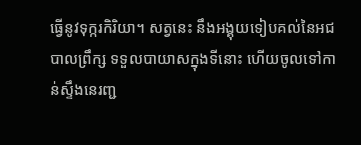ធ្វើនូវទុក្ករកិរិយា។ សត្វនេះ នឹងអង្គុយទៀបគល់នៃអជបាលព្រឹក្ស ទទួលបាយាសក្នុងទីនោះ ហើយចូលទៅកាន់ស្ទឹងនេរញ្ជ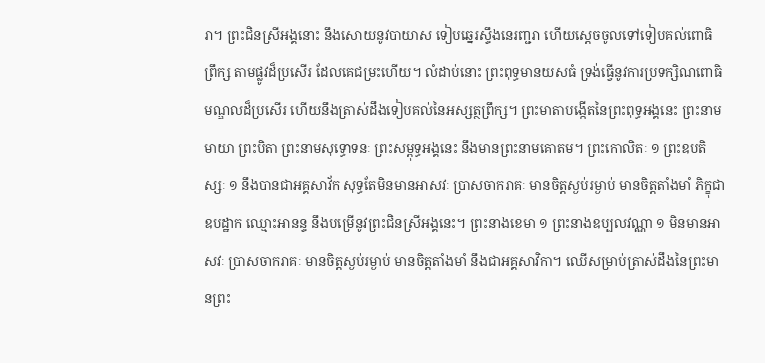រា។ ព្រះជិនស្រីអង្គនោះ នឹងសោយនូវបាយាស ទៀបឆ្នេរស្ទឹងនេរញ្ជរា ហើយស្តេចចូលទៅទៀបគល់ពោធិព្រឹក្ស តាមផ្លូវដ៏ប្រសើរ ដែលគេជម្រះហើយ។ លំដាប់នោះ ព្រះពុទ្ធមានយសធំ ទ្រង់ធ្វើនូវការប្រទក្សិណពោធិមណ្ឌលដ៏ប្រសើរ ហើយនឹងត្រាស់ដឹងទៀបគល់នៃអស្សត្ថព្រឹក្ស។ ព្រះមាតាបង្កើតនៃព្រះពុទ្ធអង្គនេះ ព្រះនាមមាយា ព្រះបិតា ព្រះនាមសុទ្ធោទនៈ ព្រះសម្ពុទ្ធអង្គនេះ នឹងមានព្រះនាមគោតម។ ព្រះកោលិតៈ ១ ព្រះឧបតិស្សៈ ១ នឹងបានជាអគ្គសាវ័ក សុទ្ធតែមិនមានអាសវៈ ប្រាសចាករាគៈ មានចិត្តស្ងប់រម្ងាប់ មានចិត្តតាំងមាំ ភិក្ខុជាឧបដ្ឋាក ឈ្មោះអានន្ទ នឹងបម្រើនូវព្រះជិនស្រីអង្គនេះ។ ព្រះនាងខេមា ១ ព្រះនាងឧប្បលវណ្ណា ១ មិនមានអាសវៈ ប្រាសចាករាគៈ មានចិត្តស្ងប់រម្ងាប់ មានចិត្តតាំងមាំ នឹងជាអគ្គសាវិកា។ ឈើសម្រាប់ត្រាស់ដឹងនៃព្រះមានព្រះ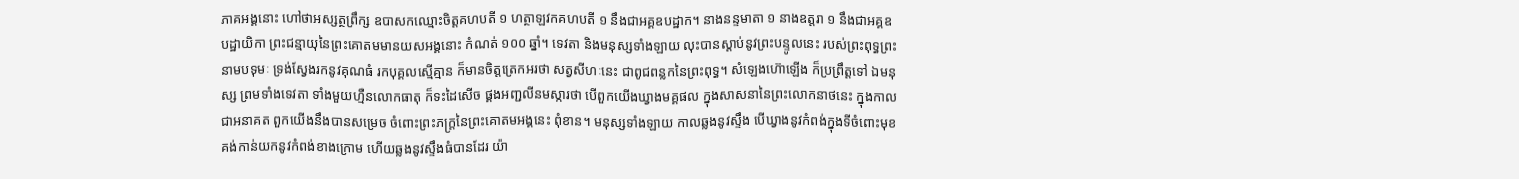ភាគអង្គនោះ ហៅថាអស្សត្ថព្រឹក្ស ឧបាសកឈ្មោះចិត្តគហបតី ១ ហត្ថាឡវកគហបតី ១ នឹងជាអគ្គឧបដ្ឋាក។ នាងនន្ទមាតា ១ នាងឧត្តរា ១ នឹងជាអគ្គឧបដ្ឋាយិកា ព្រះជន្មាយុនៃព្រះគោតមមានយសអង្គនោះ កំណត់ ១០០ ឆ្នាំ។ ទេវតា និងមនុស្សទាំងឡាយ លុះបានស្តាប់នូវព្រះបន្ទូលនេះ របស់ព្រះពុទ្ធព្រះនាមបទុមៈ ទ្រង់ស្វែងរកនូវគុណធំ រកបុគ្គលស្មើគ្មាន ក៏មានចិត្តត្រេកអរថា សត្វសីហៈនេះ ជាពូជពន្លកនៃព្រះពុទ្ធ។ សំឡេងហ៊ោឡើង ក៏ប្រព្រឹត្តទៅ ឯមនុស្ស ព្រមទាំងទេវតា ទាំងមួយហ្មឺនលោកធាតុ ក៏ទះដៃសើច ផ្គងអញ្ជលីនមស្ការថា បើពួកយើងឃ្វាងមគ្គផល ក្នុងសាសនានៃព្រះលោកនាថនេះ ក្នុងកាលជាអនាគត ពួកយើងនឹងបានសម្រេច ចំពោះព្រះភក្ត្រនៃព្រះគោតមអង្គនេះ ពុំខាន។ មនុស្សទាំងឡាយ កាលឆ្លងនូវស្ទឹង បើឃ្វាងនូវកំពង់ក្នុងទីចំពោះមុខ គង់កាន់យកនូវកំពង់ខាងក្រោម ហើយឆ្លងនូវស្ទឹងធំបានដែរ យ៉ា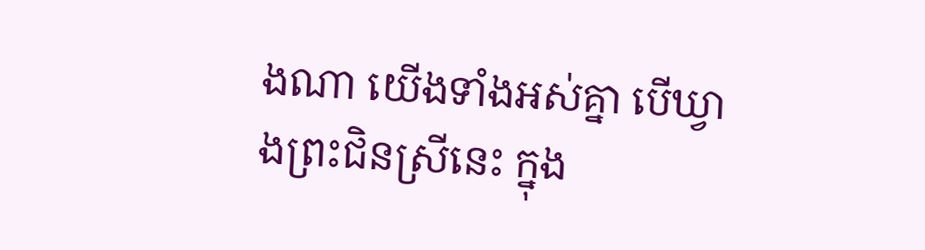ងណា យើងទាំងអស់គ្នា បើឃ្វាងព្រះជិនស្រីនេះ ក្នុង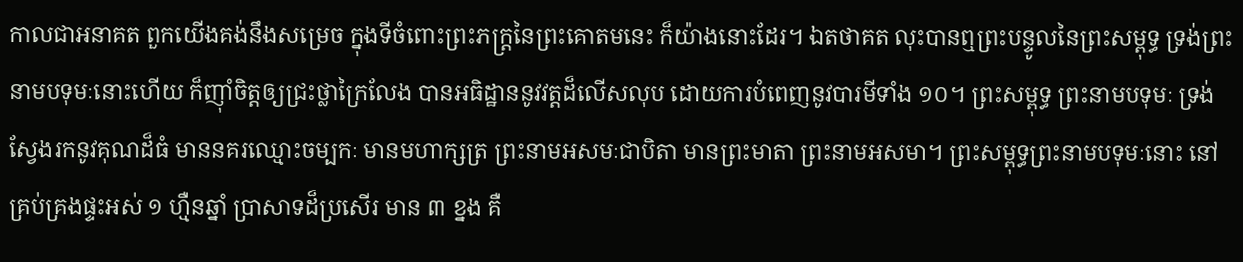កាលជាអនាគត ពួកយើងគង់នឹងសម្រេច ក្នុងទីចំពោះព្រះភក្ត្រនៃព្រះគោតមនេះ ក៏យ៉ាងនោះដែរ។ ឯតថាគត លុះបានឮព្រះបន្ទូលនៃព្រះសម្ពុទ្ធ ទ្រង់ព្រះនាមបទុមៈនោះហើយ ក៏ញ៉ាំចិត្តឲ្យជ្រះថ្លាក្រៃលែង បានអធិដ្ឋាននូវវត្តដ៏លើសលុប ដោយការបំពេញនូវបារមីទាំង ១០។ ព្រះសម្ពុទ្ធ ព្រះនាមបទុមៈ ទ្រង់ស្វែងរកនូវគុណដ៏ធំ មាននគរឈ្មោះចម្បកៈ មានមហាក្សត្រ ព្រះនាមអសមៈជាបិតា មានព្រះមាតា ព្រះនាមអសមា។ ព្រះសម្ពុទ្ធព្រះនាមបទុមៈនោះ នៅគ្រប់គ្រងផ្ទះអស់ ១ ហ្មឺនឆ្នាំ ប្រាសាទដ៏ប្រសើរ មាន ៣ ខ្នង គឺ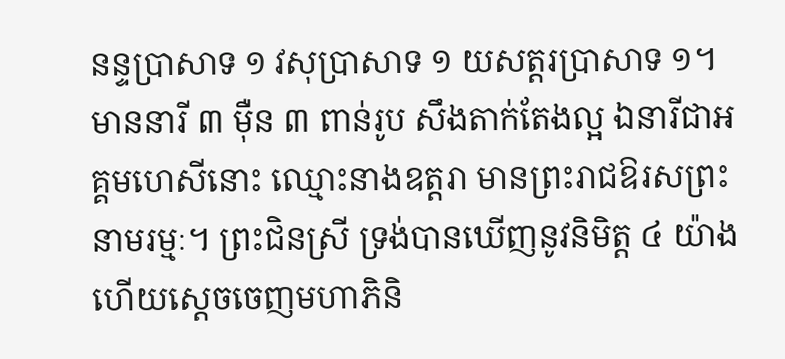នន្ទប្រាសាទ ១ វសុប្រាសាទ ១ យសត្តរប្រាសាទ ១។ មាននារី ៣ ម៉ឺន ៣ ពាន់រូប សឹងតាក់តែងល្អ ឯនារីជាអគ្គមហេសីនោះ ឈ្មោះនាងឧត្តរា មានព្រះរាជឱរសព្រះនាមរម្មៈ។ ព្រះជិនស្រី ទ្រង់បានឃើញនូវនិមិត្ត ៤ យ៉ាង ហើយស្តេចចេញមហាភិនិ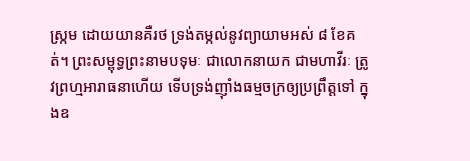ស្ក្រម ដោយយានគឺរថ ទ្រង់តម្កល់នូវព្យាយាមអស់ ៨ ខែគត់។ ព្រះសម្ពុទ្ធព្រះនាមបទុមៈ ជាលោកនាយក ជាមហាវីរៈ ត្រូវព្រហ្មអារាធនាហើយ ទើបទ្រង់ញ៉ាំងធម្មចក្រឲ្យប្រព្រឹត្តទៅ ក្នុងឧ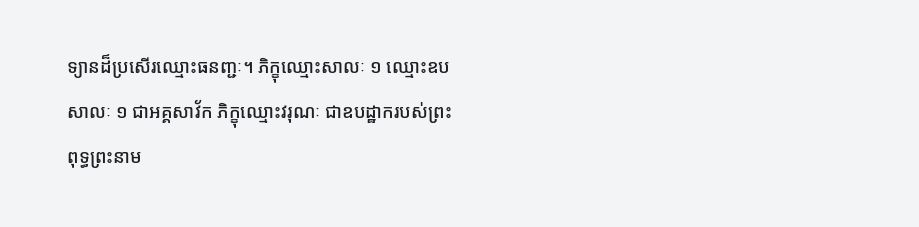ទ្យានដ៏ប្រសើរឈ្មោះធនញ្ជៈ។ ភិក្ខុឈ្មោះសាលៈ ១ ឈ្មោះឧបសាលៈ ១ ជាអគ្គសាវ័ក ភិក្ខុឈ្មោះវរុណៈ ជាឧបដ្ឋាករបស់ព្រះពុទ្ធព្រះនាម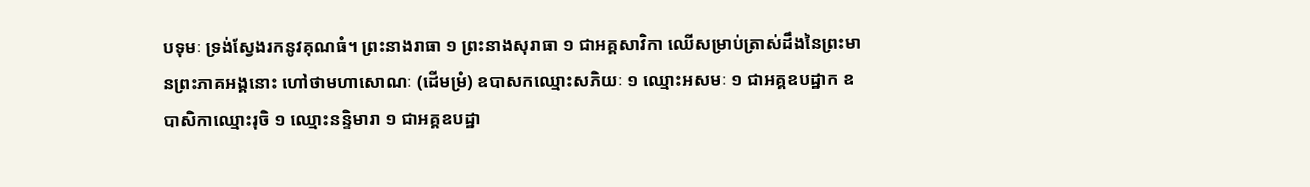បទុមៈ ទ្រង់ស្វែងរកនូវគុណធំ។ ព្រះនាងរាធា ១ ព្រះនាងសុរាធា ១ ជាអគ្គសាវិកា ឈើសម្រាប់ត្រាស់ដឹងនៃព្រះមានព្រះភាគអង្គនោះ ហៅថាមហាសោណៈ (ដើមម្រំ) ឧបាសកឈ្មោះសភិយៈ ១ ឈ្មោះអសមៈ ១ ជាអគ្គឧបដ្ឋាក ឧបាសិកាឈ្មោះរុចិ ១ ឈ្មោះនន្ទិមារា ១ ជាអគ្គឧបដ្ឋា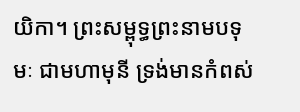យិកា។ ព្រះសម្ពុទ្ធព្រះនាមបទុមៈ ជាមហាមុនី ទ្រង់មានកំពស់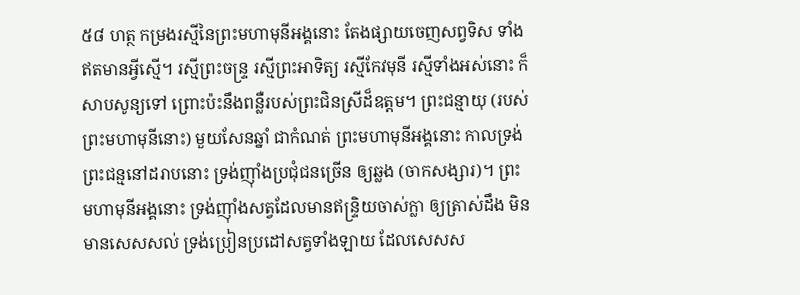៥៨ ហត្ថ កម្រងរស្មីនៃព្រះមហាមុនីអង្គនោះ តែងផ្សាយចេញសព្វទិស ទាំងឥតមានអ្វីស្មើ។ រស្មីព្រះចន្ទ្រ រស្មីព្រះអាទិត្យ រស្មីកែវមុនី រស្មីទាំងអស់នោះ ក៏សាបសូន្យទៅ ព្រោះប៉ះនឹងពន្លឺរបស់ព្រះជិនស្រីដ៏ឧត្តម។ ព្រះជន្មាយុ (របស់ព្រះមហាមុនីនោះ) មួយសែនឆ្នាំ ជាកំណត់ ព្រះមហាមុនីអង្គនោះ កាលទ្រង់ព្រះជន្មនៅដរាបនោះ ទ្រង់ញ៉ាំងប្រជុំជនច្រើន ឲ្យឆ្លង (ចាកសង្សារ)។ ព្រះមហាមុនីអង្គនោះ ទ្រង់ញ៉ាំងសត្វដែលមានឥន្ទ្រិយចាស់ក្លា ឲ្យត្រាស់ដឹង មិនមានសេសសល់ ទ្រង់ប្រៀនប្រដៅសត្វទាំងឡាយ ដែលសេសស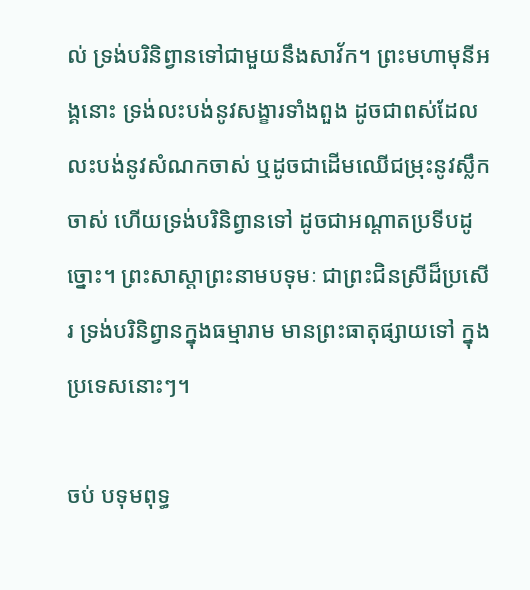ល់ ទ្រង់បរិនិព្វានទៅជាមួយនឹងសាវ័ក។ ព្រះមហាមុនីអង្គនោះ ទ្រង់លះបង់នូវសង្ខារទាំងពួង ដូចជាពស់ដែលលះបង់នូវសំណកចាស់ ឬដូចជាដើមឈើជម្រុះនូវស្លឹកចាស់ ហើយទ្រង់បរិនិព្វានទៅ ដូចជាអណ្តាតប្រទីបដូច្នោះ។ ព្រះសាស្តាព្រះនាមបទុមៈ ជាព្រះជិនស្រីដ៏ប្រសើរ ទ្រង់បរិនិព្វានក្នុងធម្មារាម មានព្រះធាតុផ្សាយទៅ ក្នុងប្រទេសនោះៗ។

ចប់ បទុមពុទ្ធ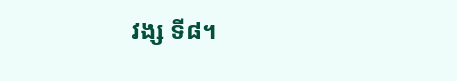វង្ស ទី៨។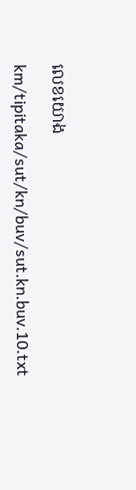លេខយោង

km/tipitaka/sut/kn/buv/sut.kn.buv.10.txt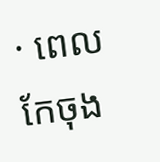· ពេលកែចុង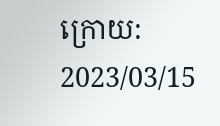ក្រោយ: 2023/03/15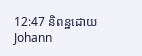12:47 និពន្ឋដោយ Johann